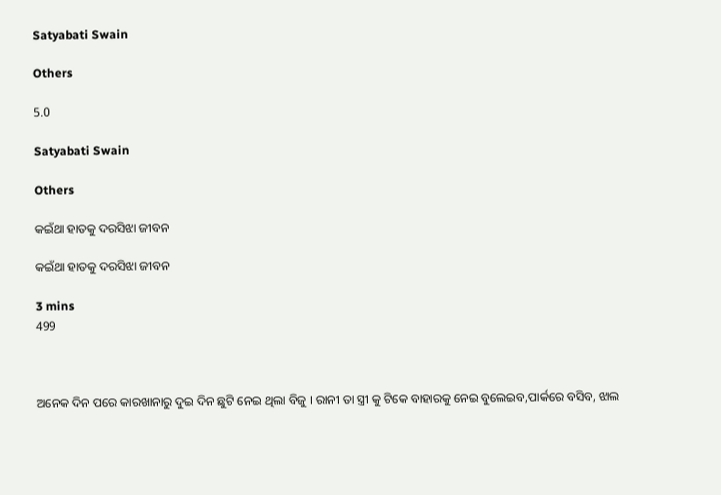Satyabati Swain

Others

5.0

Satyabati Swain

Others

କଇଁଥା ହାତକୁ ଦରସିଝା ଜୀବନ

କଇଁଥା ହାତକୁ ଦରସିଝା ଜୀବନ

3 mins
499



ଅନେକ ଦିନ ପରେ କାରଖାନାରୁ ଦୁଇ ଦିନ ଛୁଟି ନେଇ ଥିଲା ବିଜୁ । ରାନୀ ତା ସ୍ତ୍ରୀ କୁ ଟିକେ ବାହାରକୁ ନେଇ ବୁଲେଇବ,ପାର୍କରେ ବସିବ, ଝାଲ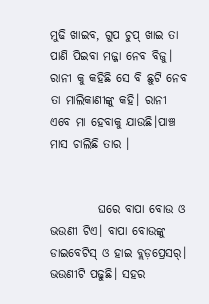ମୁଢି ଖାଇବ, ଗୁପ ଚୁପ୍ ଖାଇ ତା ପାଣି ପିଇବା ମଜ୍ଜା ନେବ ବିଜୁ। ରାନୀ କୁ କହିଛି ସେ ବି ଛୁଟି ନେବ ତା ମାଲିକାଣୀଙ୍କୁ କହି। ରାନୀ ଏବେ ମା ହେବାକୁ ଯାଉଛି।ପାଞ୍ଚ ମାସ ଚାଲିଛି ତାର ।


          ଘରେ ବାପା ବୋଉ ଓ ଭଉଣୀ ଟିଏ। ବାପା ବୋଉଙ୍କୁ ଡାଇବେଟିସ୍ ଓ ହାଇ ବ୍ଲଡ଼ପ୍ରେସର୍। ଭଉଣୀଟି ପଢୁଛି। ସହର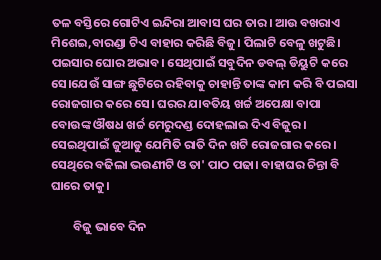ତଳ ବସ୍ତିରେ ଗୋଟିଏ ଇନ୍ଦିରା ଆବାସ ଘର ତାର। ଆଉ ବଖରାଏ ମିଶେଇ,ବାରଣ୍ଡା ଟିଏ ବାହାର କରିଛି ବିଜୁ। ପିଲାଟି ବେଳୁ ଖଟୁଛି। ପଇସାର ଘୋର ଅଭାବ। ସେଥିପାଇଁ ସବୁଦିନ ଡବଲ୍ ଡିୟୁଟି କରେ ସେ।ଯେଉଁ ସାଙ୍ଗ ଛୁଟିରେ ରହିବାକୁ ଚାହାନ୍ତି ତାଙ୍କ କାମ କରି ବି ପଇସା ରୋଜଗାର କରେ ସେ। ଘରର ଯାବତିୟ ଖର୍ଚ୍ଚ ଅପେକ୍ଷା ବାପା ବୋଉଙ୍କ ଔଷଧ ଖର୍ଚ୍ଚ ମେରୁଦଣ୍ଡ ଦୋହଲାଇ ଦିଏ ବିଜୁର। ସେଇଥିପାଇଁ ଜୁଆଡୁ ଯେମିତି ରାତି ଦିନ ଖଟି ରୋଜଗାର କରେ। ସେଥିରେ ବଢିଲା ଭଉଣୀଟି ଓ ତା' ପାଠ ପଢା। ବାହାଘର ଚିନ୍ତା ବି ଘାରେ ତାକୁ।

        ବିଜୁ ଭାବେ ଦିନ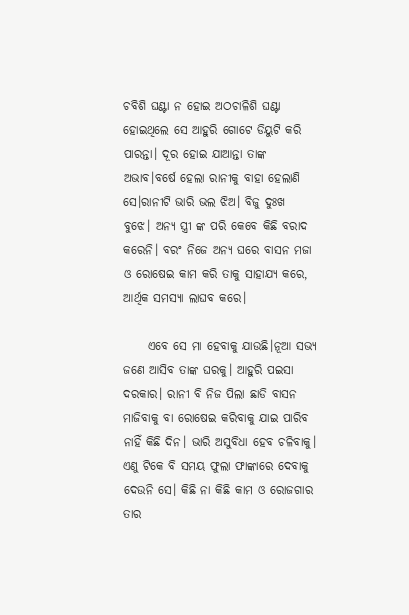ଚବିଶି ଘଣ୍ଟା ନ ହୋଇ ଅଠଚାଳିଶି ଘଣ୍ଟା ହୋଇଥିଲେ ସେ ଆହୁରି ଗୋଟେ ଡିୟୁଟି କରି ପାରନ୍ତା। ଦୂର ହୋଇ ଯାଆନ୍ତା ତାଙ୍କ ଅଭାବ।ବର୍ଷେ ହେଲା ରାନୀକୁ ବାହା ହେଲାଣି ସେ।ରାନୀଟି ଭାରି ଭଲ ଝିଅ। ବିଜୁ ଦୁଃଖ ବୁଝେ। ଅନ୍ୟ ସ୍ତ୍ରୀ ଙ୍କ ପରି କେବେ କିଛି ବରାଦ କରେନି। ବରଂ ନିଜେ ଅନ୍ୟ ଘରେ ବାସନ ମଜା ଓ ରୋଷେଇ କାମ କରି ତାକୁ ସାହାଯ୍ୟ କରେ, ଆର୍ଥିକ ସମସ୍ୟା ଲାଘବ କରେ।

     ଏବେ ସେ ମା ହେବାକୁ ଯାଉଛି।ନୂଆ ସଭ୍ୟ ଜଣେ ଆସିବ ତାଙ୍କ ଘରକୁ। ଆହୁରି ପଇସା ଦରକାର। ରାନୀ ବି ନିଜ ପିଲା ଛାଡି ବାସନ ମାଜିବାକୁ ବା ରୋଷେଇ କରିବାକୁ ଯାଇ ପାରିବ ନାହିଁ କିଛି ଦିନ। ଭାରି ଅସୁବିଧା ହେବ ଚଳିବାକୁ। ଏଣୁ ଟିକେ ବି ସମୟ ଫୁଲା ଫାଙ୍କାରେ ଦେବାକୁ ଦେଉନି ସେ। କିଛି ନା କିଛି କାମ ଓ ରୋଜଗାର ତାର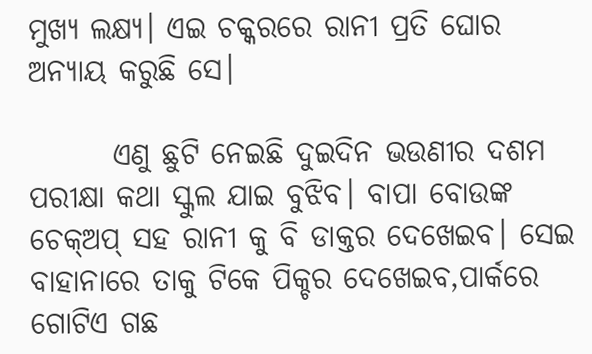ମୁଖ୍ୟ ଲକ୍ଷ୍ୟ। ଏଇ ଚକ୍କରରେ ରାନୀ ପ୍ରତି ଘୋର ଅନ୍ୟାୟ କରୁଛି ସେ।

       ଏଣୁ ଛୁଟି ନେଇଛି ଦୁଇଦିନ ଭଉଣୀର ଦଶମ ପରୀକ୍ଷା କଥା ସ୍କୁଲ ଯାଇ ବୁଝିବ। ବାପା ବୋଉଙ୍କ ଚେକ୍ଅପ୍ ସହ ରାନୀ କୁ ବି ଡାକ୍ତର ଦେଖେଇବ। ସେଇ ବାହାନାରେ ତାକୁ ଟିକେ ପିକ୍ଚର ଦେଖେଇବ,ପାର୍କରେ ଗୋଟିଏ ଗଛ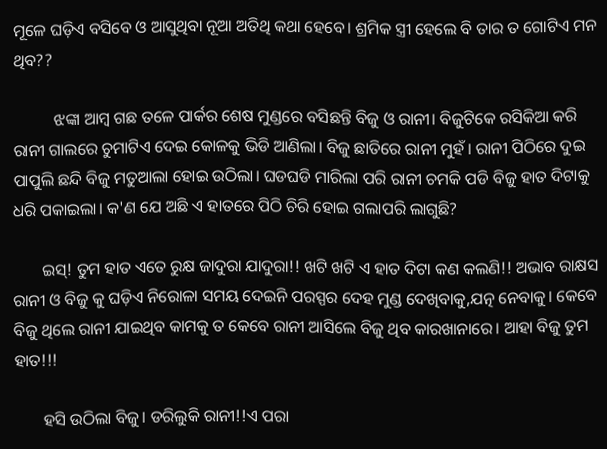ମୂଳେ ଘଡ଼ିଏ ବସିବେ ଓ ଆସୁଥିବା ନୂଆ ଅତିଥି କଥା ହେବେ। ଶ୍ରମିକ ସ୍ତ୍ରୀ ହେଲେ ବି ତାର ତ ଗୋଟିଏ ମନ ଥିବ??

          ଝଙ୍କା ଆମ୍ବ ଗଛ ତଳେ ପାର୍କର ଶେଷ ମୁଣ୍ଡରେ ବସିଛନ୍ତି ବିଜୁ ଓ ରାନୀ। ବିଜୁଟିକେ ରସିକିଆ କରି ରାନୀ ଗାଲରେ ଚୁମାଟିଏ ଦେଇ କୋଳକୁ ଭିଡି ଆଣିଲା। ବିଜୁ ଛାତିରେ ରାନୀ ମୁହଁ। ରାନୀ ପିଠିରେ ଦୁଇ ପାପୁଲି ଛନ୍ଦି ବିଜୁ ମତୁଆଲା ହୋଇ ଉଠିଲା। ଘଡଘଡି ମାରିଲା ପରି ରାନୀ ଚମକି ପଡି ବିଜୁ ହାତ ଦିଟାକୁ ଧରି ପକାଇଲା। କ'ଣ ଯେ ଅଛି ଏ ହାତରେ ପିଠି ଚିରି ହୋଇ ଗଲାପରି ଲାଗୁଛି?

       ଇସ୍! ତୁମ ହାତ ଏତେ ରୁକ୍ଷ ଜାଦୁରା ଯାଦୁରା!! ଖଟି ଖଟି ଏ ହାତ ଦିଟା କଣ କଲଣି!! ଅଭାବ ରାକ୍ଷସ ରାନୀ ଓ ବିଜୁ କୁ ଘଡ଼ିଏ ନିରୋଳା ସମୟ ଦେଇନି ପରସ୍ପର ଦେହ ମୁଣ୍ଡ ଦେଖିବାକୁ,ଯତ୍ନ ନେବାକୁ। କେବେ ବିଜୁ ଥିଲେ ରାନୀ ଯାଇଥିବ କାମକୁ ତ କେବେ ରାନୀ ଆସିଲେ ବିଜୁ ଥିବ କାରଖାନାରେ। ଆହା ବିଜୁ ତୁମ ହାତ!!!

       ହସି ଉଠିଲା ବିଜୁ। ଡରିଲୁକି ରାନୀ!!ଏ ପରା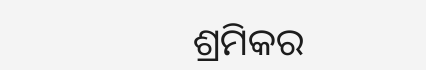ଶ୍ରମିକର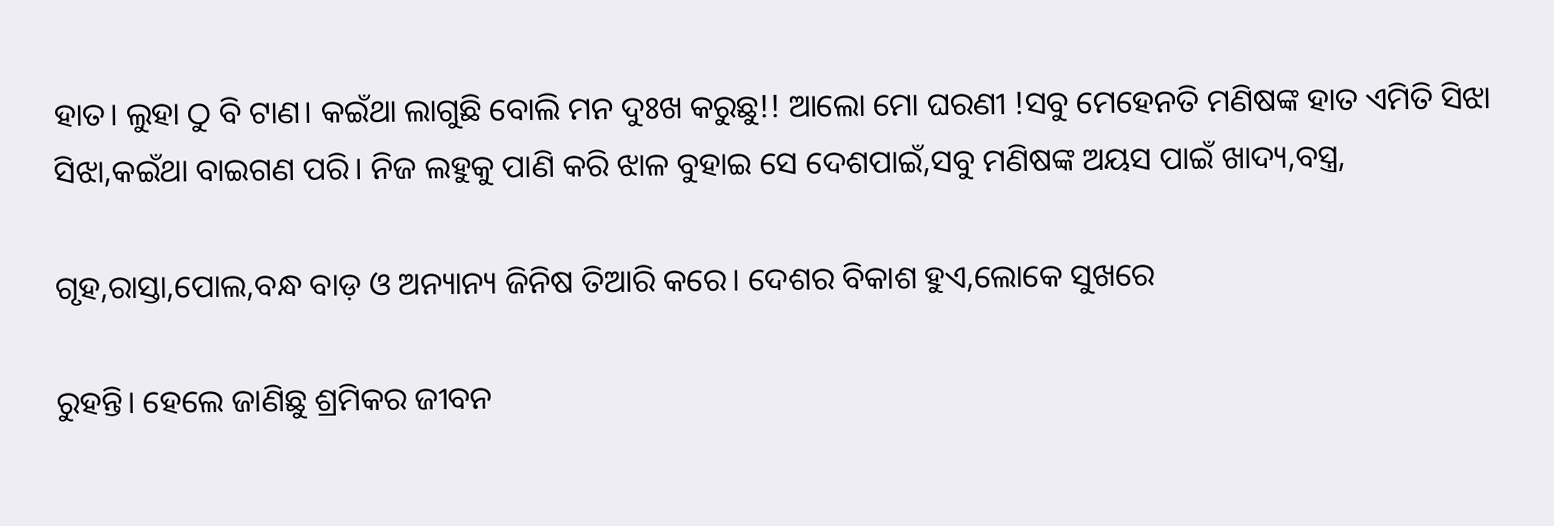ହାତ। ଲୁହା ଠୁ ବି ଟାଣ। କଇଁଥା ଲାଗୁଛି ବୋଲି ମନ ଦୁଃଖ କରୁଛୁ!! ଆଲୋ ମୋ ଘରଣୀ !ସବୁ ମେହେନତି ମଣିଷଙ୍କ ହାତ ଏମିତି ସିଝା ସିଝା,କଇଁଥା ବାଇଗଣ ପରି। ନିଜ ଲହୁକୁ ପାଣି କରି ଝାଳ ବୁହାଇ ସେ ଦେଶପାଇଁ,ସବୁ ମଣିଷଙ୍କ ଅୟସ ପାଇଁ ଖାଦ୍ୟ,ବସ୍ତ୍ର,

ଗୃହ,ରାସ୍ତା,ପୋଲ,ବନ୍ଧ ବାଡ଼ ଓ ଅନ୍ୟାନ୍ୟ ଜିନିଷ ତିଆରି କରେ। ଦେଶର ବିକାଶ ହୁଏ,ଲୋକେ ସୁଖରେ

ରୁହନ୍ତି। ହେଲେ ଜାଣିଛୁ ଶ୍ରମିକର ଜୀବନ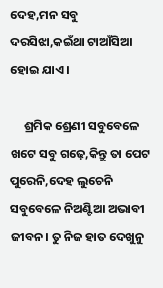ଦେହ,ମନ ସବୁ ଦରସିଝା,କଇଁଥା ଟାଆଁସିଆ ହୋଇ ଯାଏ।

     ଶ୍ରମିକ ଶ୍ରେଣୀ ସବୁବେଳେ ଖଟେ ସବୁ ଗଢ଼େ,କିନ୍ତୁ ତା ପେଟ ପୁରେନି,ଦେହ ଲୁଚେନି ସବୁବେଳେ ନିଅଣ୍ଟିଆ ଅଭାବୀ ଜୀବନ। ତୁ ନିଜ ହାତ ଦେଖୁନୁ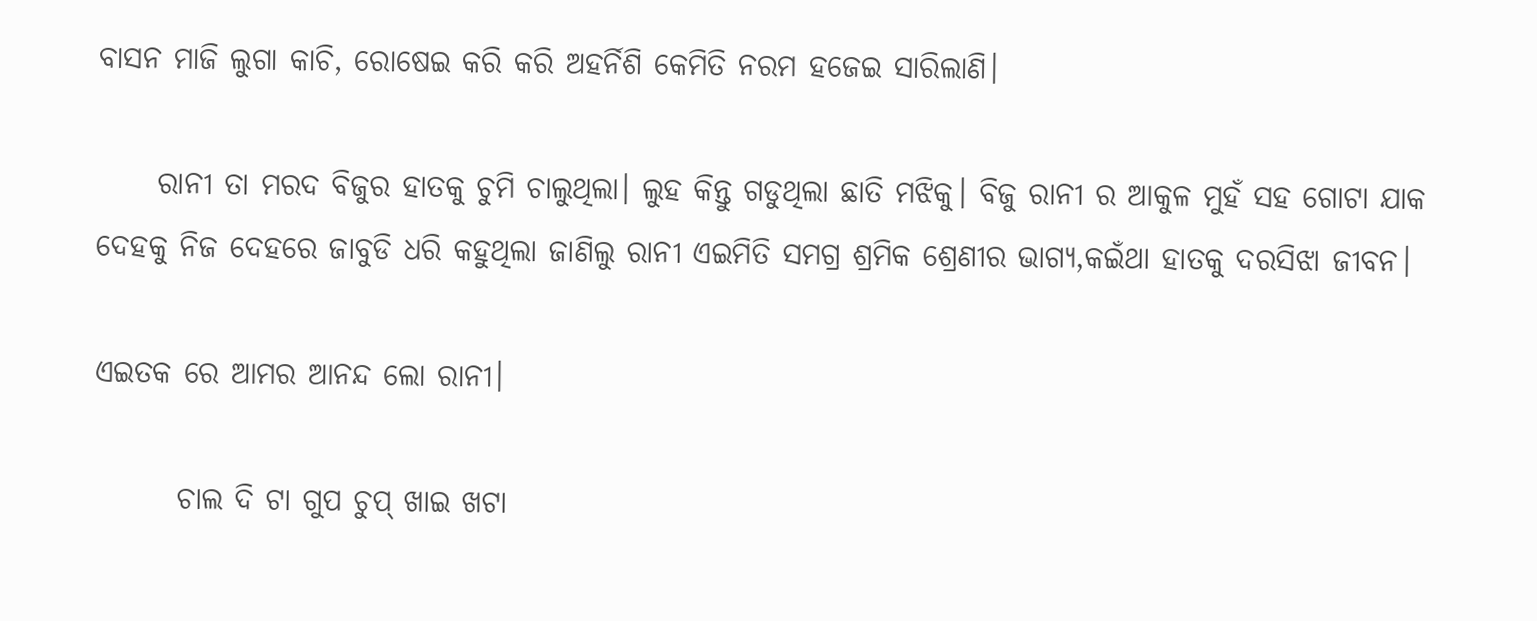ବାସନ ମାଜି ଲୁଗା କାଚି, ରୋଷେଇ କରି କରି ଅହର୍ନିଶି କେମିତି ନରମ ହଜେଇ ସାରିଲାଣି।

     ରାନୀ ତା ମରଦ ବିଜୁର ହାତକୁ ଚୁମି ଚାଲୁଥିଲା। ଲୁହ କିନ୍ତୁ ଗଡୁଥିଲା ଛାତି ମଝିକୁ। ବିଜୁ ରାନୀ ର ଆକୁଳ ମୁହଁ ସହ ଗୋଟା ଯାକ ଦେହକୁ ନିଜ ଦେହରେ ଜାବୁଡି ଧରି କହୁଥିଲା ଜାଣିଲୁ ରାନୀ ଏଇମିତି ସମଗ୍ର ଶ୍ରମିକ ଶ୍ରେଣୀର ଭାଗ୍ୟ,କଇଁଥା ହାତକୁ ଦରସିଝା ଜୀବନ।

ଏଇତକ ରେ ଆମର ଆନନ୍ଦ ଲୋ ରାନୀ।

       ଚାଲ ଦି ଟା ଗୁପ ଚୁପ୍ ଖାଇ ଖଟା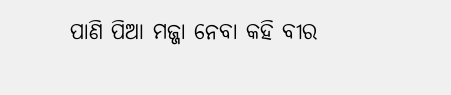ପାଣି ପିଆ ମଜ୍ଜା ନେବା କହି ବୀର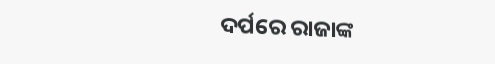ଦର୍ପରେ ରାଜାଙ୍କ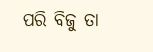ପରି ବିଜୁ ତା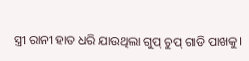ସ୍ତ୍ରୀ ରାନୀ ହାତ ଧରି ଯାଉଥିଲା ଗୁପ୍ ଚୁପ୍ ଗାଡି ପାଖକୁ।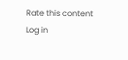Rate this content
Log in